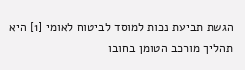הגשת תביעת נכות למוסד לביטוח לאומי [1] היא תהליך מורכב הטומן בחובו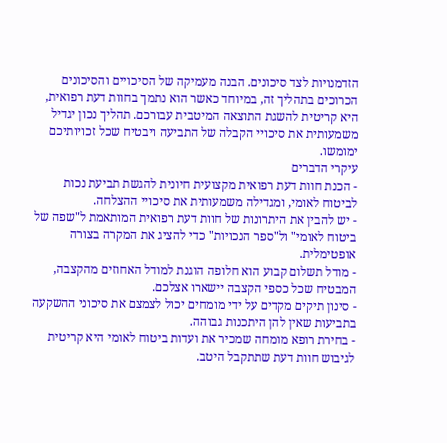הזדמנויות לצד סיכונים. הבנה מעמיקה של הסיכויים והסיכונים הכרוכים בתהליך זה, במיוחד כאשר הוא נתמך בחוות דעת רפואית, היא קריטית להשגת התוצאה המיטבית עבורכם. תהליך נכון יגדיל משמעותית את סיכויי הקבלה של התביעה ויבטיח שכל זכויותיכם ימומשו.
עיקרי הדברים
- הכנת חוות דעת רפואית מקצועית חיונית להגשת תביעת נכות לביטוח לאומי, ומגדילה משמעותית את סיכויי ההצלחה.
- יש להבין את היתרונות של חוות דעת רפואית המותאמת ל"שפה של ביטוח לאומי" ול"ספר הנכויות" כדי להציג את המקרה בצורה אופטימלית.
- מודל תשלום קבוע הוא חלופה הוגנת למודל האחוזים מהקצבה, המבטיח שכל כספי הקצבה יישארו אצלכם.
- סינון תיקים מקדים על ידי מומחים יכול לצמצם את סיכוני ההשקעה בתביעות שאין להן היתכנות גבוהה.
- בחירת רופא מומחה שמכיר את ועדות ביטוח לאומי היא קריטית לגיבוש חוות דעת שתתקבל היטב.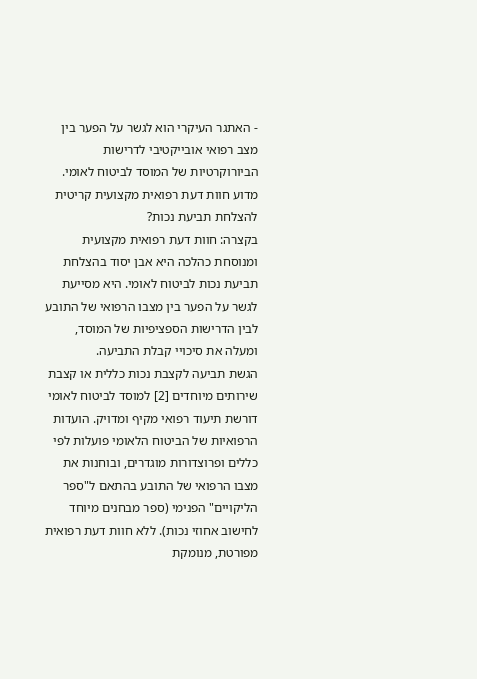- האתגר העיקרי הוא לגשר על הפער בין מצב רפואי אובייקטיבי לדרישות הביורוקרטיות של המוסד לביטוח לאומי.
מדוע חוות דעת רפואית מקצועית קריטית להצלחת תביעת נכות?
בקצרה: חוות דעת רפואית מקצועית ומנוסחת כהלכה היא אבן יסוד בהצלחת תביעת נכות לביטוח לאומי. היא מסייעת לגשר על הפער בין מצבו הרפואי של התובע לבין הדרישות הספציפיות של המוסד, ומעלה את סיכויי קבלת התביעה.
הגשת תביעה לקצבת נכות כללית או קצבת שירותים מיוחדים [2] למוסד לביטוח לאומי דורשת תיעוד רפואי מקיף ומדויק. הועדות הרפואיות של הביטוח הלאומי פועלות לפי כללים ופרוצדורות מוגדרים, ובוחנות את מצבו הרפואי של התובע בהתאם ל"ספר הליקויים" הפנימי (ספר מבחנים מיוחד לחישוב אחוזי נכות). ללא חוות דעת רפואית מפורטת, מנומקת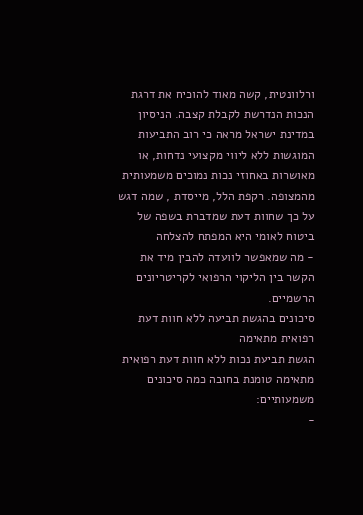ורלוונטית, קשה מאוד להוכיח את דרגת הנכות הנדרשת לקבלת קצבה. הניסיון במדינת ישראל מראה כי רוב התביעות המוגשות ללא ליווי מקצועי נדחות, או מאושרות באחוזי נכות נמוכים משמעותית מהמצופה. רקפת הלל, מייסדת , שמה דגש על כך שחוות דעת שמדברת בשפה של ביטוח לאומי היא המפתח להצלחה
- מה שמאפשר לוועדה להבין מיד את הקשר בין הליקוי הרפואי לקריטריונים הרשמיים.
סיכונים בהגשת תביעה ללא חוות דעת רפואית מתאימה
הגשת תביעת נכות ללא חוות דעת רפואית מתאימה טומנת בחובה כמה סיכונים משמעותיים:
-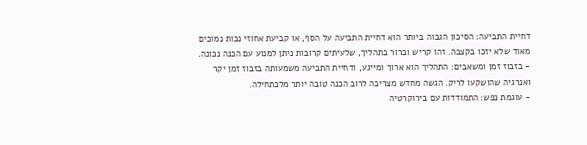דחיית התביעה: הסיכון הגבוה ביותר הוא דחיית התביעה על הסף, או קביעת אחוזי נכות נמוכים מאוד שלא יזכו בקצבה. זהו קריש וברור בתהליך, שלעיתים קרובות ניתן למנוע עם הכנה נכונה.
- בזבוז זמן ומשאבים: התהליך הוא ארוך ומייגע, ודחיית התביעה משמעותה בזבוז זמן יקר ואנרגיה שהושקעו לריק. הגשה מחדש מצריכה לרוב הכנה טובה יותר מלכתחילה.
- עוגמת נפש: התמודדות עם בירוקרטיה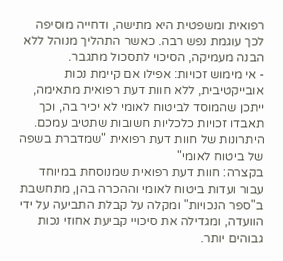רפואית ומשפטית היא מתישה, ודחייה מוסיפה לכך עוגמת נפש רבה. כאשר התהליך מנוהל ללא הבנה מעמיקה, הסיכוי לתסכול מתגבר.
- אי מימוש זכויות: אפילו אם קיימת נכות אובייקטיבית, ללא חוות דעת רפואית מתאימה, ייתכן שהמוסד לביטוח לאומי לא יכיר בה, וכך תאבדו זכויות כלכליות חשובות שתטיב עמכם.
היתרונות של חוות דעת רפואית "שמדברת בשפה של ביטוח לאומי"
בקצרה: חוות דעת רפואית שמנוסחת במיוחד עבור ועדות ביטוח לאומי וההכרה בהן, מתחשבת ב"ספר הנכויות" ומקלה על קבלת התביעה על ידי הוועדה, ומגדילה את סיכויי קביעת אחוזי נכות גבוהים יותר.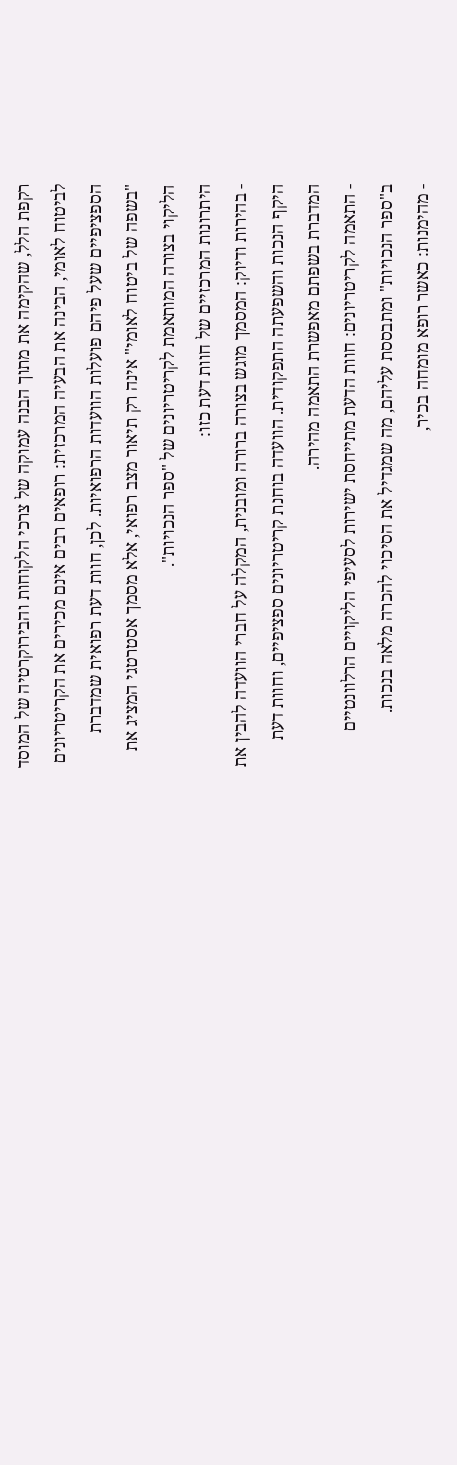רקפת הלל, שהקימה את מתוך הבנה עמוקה של צרכי הלקוחות והבירוקרטיה של המוסד לביטוח לאומי, הבינה את הבעיה המרכזית: רופאים רבים אינם מכירים את הקריטריונים הספציפיים שעל פיהם פועלות הוועדות הרפואיות. לכן, חוות דעת רפואית שמדברת "בשפה של ביטוח לאומי" אינה רק תיאור מצב רפואי, אלא מסמך אסטרטגי המציג את הליקוי בצורה המותאמת לקריטריונים של "ספר הנכויות".
היתרונות המרכזיים של חוות דעת כזו:
- בהירות ודיוק: המסמך מוגש בצורה ברורה ומובנית, המקלה על חברי הוועדה להבין את היקף הנכות והשפעתה התפקודית. הוועדה בוחנת קריטריונים ספציפיים, וחוות דעת המדברת בשפתם מאפשרת התאמה מהירה.
- התאמה לקריטריונים: חוות הדעת מתייחסת ישירות לסעיפי הליקויים הרלוונטיים ב"ספר הנכויות" ומתבססת עליהם, מה שמגדיל את הסיכוי להכרה מלאה בנכות.
- מהימנות: כאשר רופא מומחה בכיר,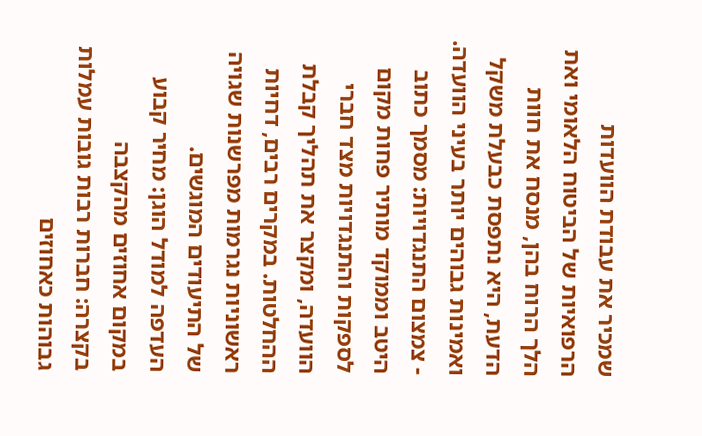שמכיר את עבודת הוועדות הרפואיות של הביטוח הלאומי ואת הלך הרוח בהן, מנסח את חוות הדעת, היא נתפסת כבעלת משקל ואמינות גבוהים יותר בעיני הוועדה.
- צמצום התנגדויות: מסמך כתוב היטב וממוקד מותיר פחות מקום לספקות והתנגדויות מצד חברי הוועדה, ומקצר את תהליך קבלת ההחלטות. במקרים רבים, דחיות ראשוניות נגרמות מפרשנות שגויה של התיעודים המוגשים.
העדפה למודל הוגן: מחיר קבוע במקום אחוזים מהקצבה
בקצרה: חברות רבות גובות עמלות גבוהות כאחוזים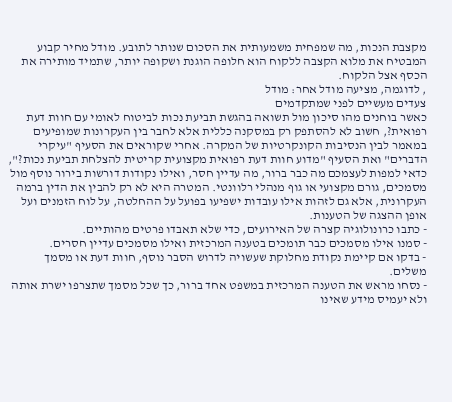מקצבת הנכות, מה שמפחית משמעותית את הסכום שנותר לתובע. מודל מחיר קבוע המבטיח את מלוא הקצבה ללקוח הוא חלופה הוגנת ושקופה יותר, שתמיד מותירה את הכסף אצל הלקוח.
, לדוגמה, מציעה מודל אחר: מודל
צעדים מעשיים לפני שמתקדמים
כאשר בוחנים מהו סיכון מול תשואה בהגשת תביעת נכות לביטוח לאומי עם חוות דעת רפואית?, חשוב לא להסתפק רק במסקנה כללית אלא לחבר בין העקרונות שמופיעים במאמר לבין הנסיבות הקונקרטיות של המקרה. אחרי שקוראים את הסעיף "עיקרי הדברים" ואת הסעיף "מדוע חוות דעת רפואית מקצועית קריטית להצלחת תביעת נכות?", כדאי למפות לעצמכם מה כבר ברור, מה עדיין חסר, ואילו נקודות דורשות בירור נוסף מול מסמכים, גורם מקצועי או גוף מנהלי רלוונטי. המטרה היא לא רק להבין את הדין ברמה העקרונית, אלא גם לזהות אילו עובדות ישפיעו בפועל על ההחלטה, על לוח הזמנים ועל אופן ההצגה של הטענות.
- כתבו כרונולוגיה קצרה של האירועים, כדי שלא תאבדו פרטים מהותיים.
- סמנו אילו מסמכים כבר תומכים בטענה המרכזית ואילו מסמכים עדיין חסרים.
- בדקו אם קיימת נקודת מחלוקת שעשויה לדרוש הסבר נוסף, חוות דעת או מסמך משלים.
- נסחו מראש את הטענה המרכזית במשפט אחד ברור, כך שכל מסמך שתצרפו ישרת אותה ולא יעמיס מידע שאינו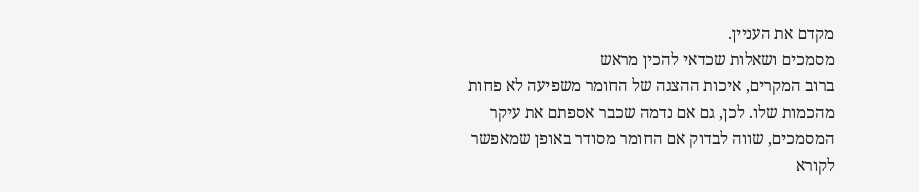מקדם את העניין.
מסמכים ושאלות שכדאי להכין מראש
ברוב המקרים, איכות ההצגה של החומר משפיעה לא פחות מהכמות שלו. לכן, גם אם נדמה שכבר אספתם את עיקר המסמכים, שווה לבדוק אם החומר מסודר באופן שמאפשר לקורא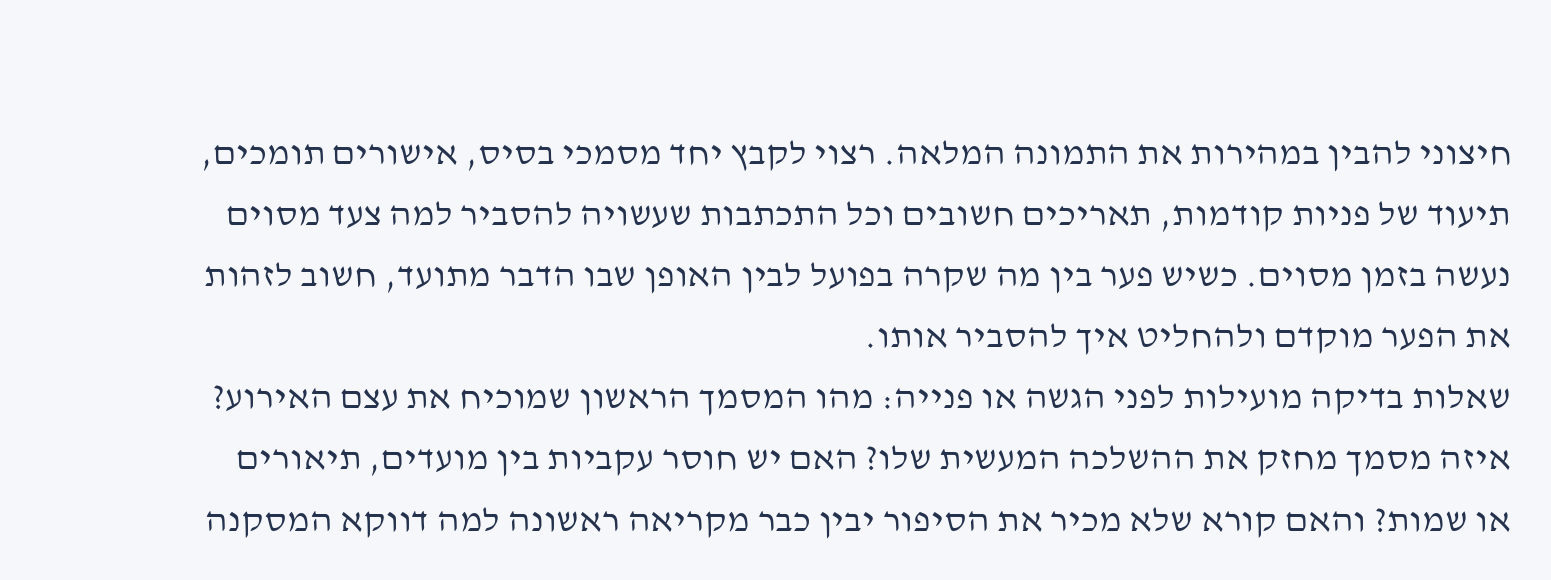חיצוני להבין במהירות את התמונה המלאה. רצוי לקבץ יחד מסמכי בסיס, אישורים תומכים, תיעוד של פניות קודמות, תאריכים חשובים וכל התכתבות שעשויה להסביר למה צעד מסוים נעשה בזמן מסוים. כשיש פער בין מה שקרה בפועל לבין האופן שבו הדבר מתועד, חשוב לזהות את הפער מוקדם ולהחליט איך להסביר אותו.
שאלות בדיקה מועילות לפני הגשה או פנייה: מהו המסמך הראשון שמוכיח את עצם האירוע? איזה מסמך מחזק את ההשלכה המעשית שלו? האם יש חוסר עקביות בין מועדים, תיאורים או שמות? והאם קורא שלא מכיר את הסיפור יבין כבר מקריאה ראשונה למה דווקא המסקנה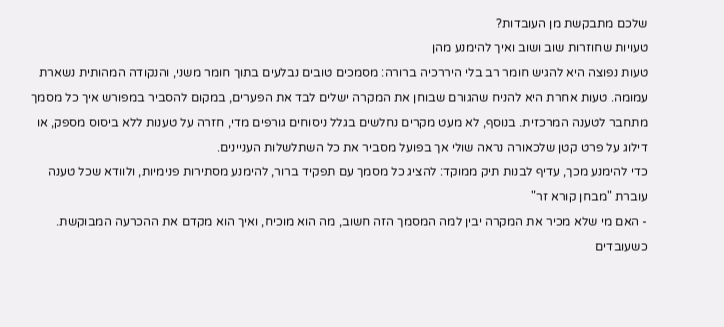שלכם מתבקשת מן העובדות?
טעויות שחוזרות שוב ושוב ואיך להימנע מהן
טעות נפוצה היא להגיש חומר רב בלי היררכיה ברורה: מסמכים טובים נבלעים בתוך חומר משני, והנקודה המהותית נשארת עמומה. טעות אחרת היא להניח שהגורם שבוחן את המקרה ישלים לבד את הפערים, במקום להסביר במפורש איך כל מסמך מתחבר לטענה המרכזית. בנוסף, לא מעט מקרים נחלשים בגלל ניסוחים גורפים מדי, חזרה על טענות ללא ביסוס מספק, או דילוג על פרט קטן שלכאורה נראה שולי אך בפועל מסביר את כל השתלשלות העניינים.
כדי להימנע מכך, עדיף לבנות תיק ממוקד: להציג כל מסמך עם תפקיד ברור, להימנע מסתירות פנימיות, ולוודא שכל טענה עוברת "מבחן קורא זר"
- האם מי שלא מכיר את המקרה יבין למה המסמך הזה חשוב, מה הוא מוכיח, ואיך הוא מקדם את ההכרעה המבוקשת. כשעובדים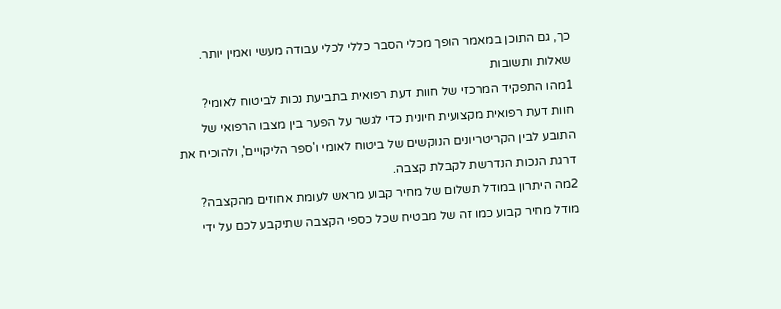כך, גם התוכן במאמר הופך מכלי הסבר כללי לכלי עבודה מעשי ואמין יותר.
שאלות ותשובות
1מהו התפקיד המרכזי של חוות דעת רפואית בתביעת נכות לביטוח לאומי?
חוות דעת רפואית מקצועית חיונית כדי לגשר על הפער בין מצבו הרפואי של התובע לבין הקריטריונים הנוקשים של ביטוח לאומי ו'ספר הליקויים', ולהוכיח את דרגת הנכות הנדרשת לקבלת קצבה.
2מה היתרון במודל תשלום של מחיר קבוע מראש לעומת אחוזים מהקצבה?
מודל מחיר קבוע כמו זה של מבטיח שכל כספי הקצבה שתיקבע לכם על ידי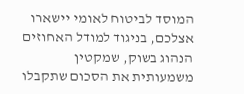המוסד לביטוח לאומי יישארו אצלכם, בניגוד למודל האחוזים הנהוג בשוק, שמקטין משמעותית את הסכום שתקבלו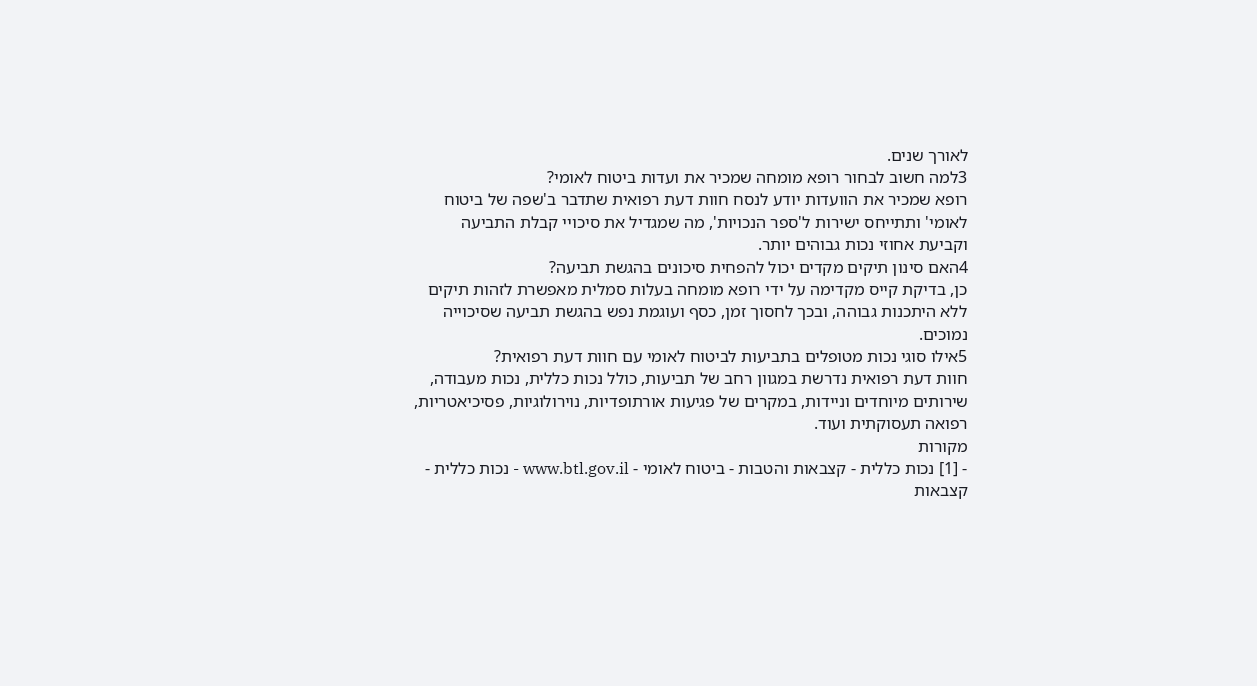לאורך שנים.
3למה חשוב לבחור רופא מומחה שמכיר את ועדות ביטוח לאומי?
רופא שמכיר את הוועדות יודע לנסח חוות דעת רפואית שתדבר ב'שפה של ביטוח לאומי' ותתייחס ישירות ל'ספר הנכויות', מה שמגדיל את סיכויי קבלת התביעה וקביעת אחוזי נכות גבוהים יותר.
4האם סינון תיקים מקדים יכול להפחית סיכונים בהגשת תביעה?
כן, בדיקת קייס מקדימה על ידי רופא מומחה בעלות סמלית מאפשרת לזהות תיקים ללא היתכנות גבוהה, ובכך לחסוך זמן, כסף ועוגמת נפש בהגשת תביעה שסיכוייה נמוכים.
5אילו סוגי נכות מטופלים בתביעות לביטוח לאומי עם חוות דעת רפואית?
חוות דעת רפואית נדרשת במגוון רחב של תביעות, כולל נכות כללית, נכות מעבודה, שירותים מיוחדים וניידות, במקרים של פגיעות אורתופדיות, נוירולוגיות, פסיכיאטריות, רפואה תעסוקתית ועוד.
מקורות
- [1] נכות כללית - קצבאות והטבות - ביטוח לאומי - www.btl.gov.il - נכות כללית - קצבאות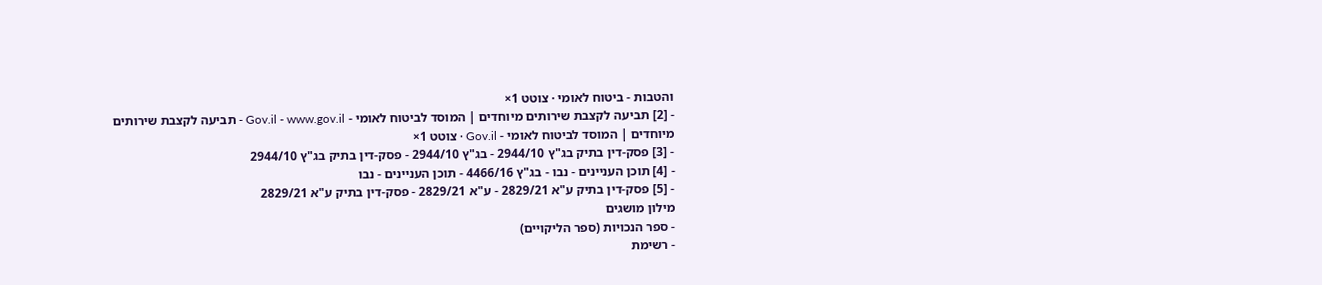והטבות - ביטוח לאומי · צוטט 1×
- [2] תביעה לקצבת שירותים מיוחדים | המוסד לביטוח לאומי - Gov.il - www.gov.il - תביעה לקצבת שירותים מיוחדים | המוסד לביטוח לאומי - Gov.il · צוטט 1×
- [3] פסק-דין בתיק בג"ץ 2944/10 - בג"ץ 2944/10 - פסק-דין בתיק בג"ץ 2944/10
- [4] תוכן העניינים - נבו - בג"ץ 4466/16 - תוכן העניינים - נבו
- [5] פסק-דין בתיק ע"א 2829/21 - ע"א 2829/21 - פסק-דין בתיק ע"א 2829/21
מילון מושגים
- ספר הנכויות (ספר הליקויים)
- רשימת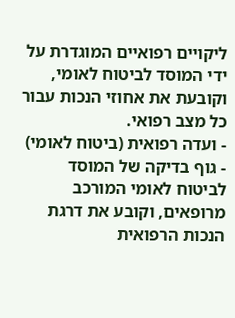ליקויים רפואיים המוגדרת על ידי המוסד לביטוח לאומי, וקובעת את אחוזי הנכות עבור כל מצב רפואי.
- ועדה רפואית (ביטוח לאומי)
- גוף בדיקה של המוסד לביטוח לאומי המורכב מרופאים, וקובע את דרגת הנכות הרפואית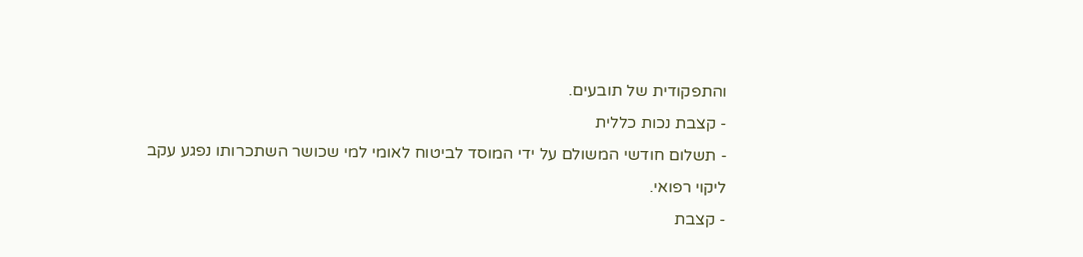והתפקודית של תובעים.
- קצבת נכות כללית
- תשלום חודשי המשולם על ידי המוסד לביטוח לאומי למי שכושר השתכרותו נפגע עקב ליקוי רפואי.
- קצבת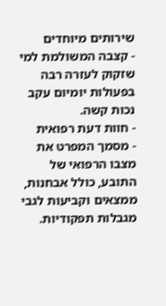שירותים מיוחדים
- קצבה המשולמת למי שזקוק לעזרה רבה בפעולות יומיום עקב נכות קשה.
- חוות דעת רפואית
- מסמך המפרט את מצבו הרפואי של התובע, כולל אבחנות, ממצאים וקביעות לגבי מגבלות תפקודיות.